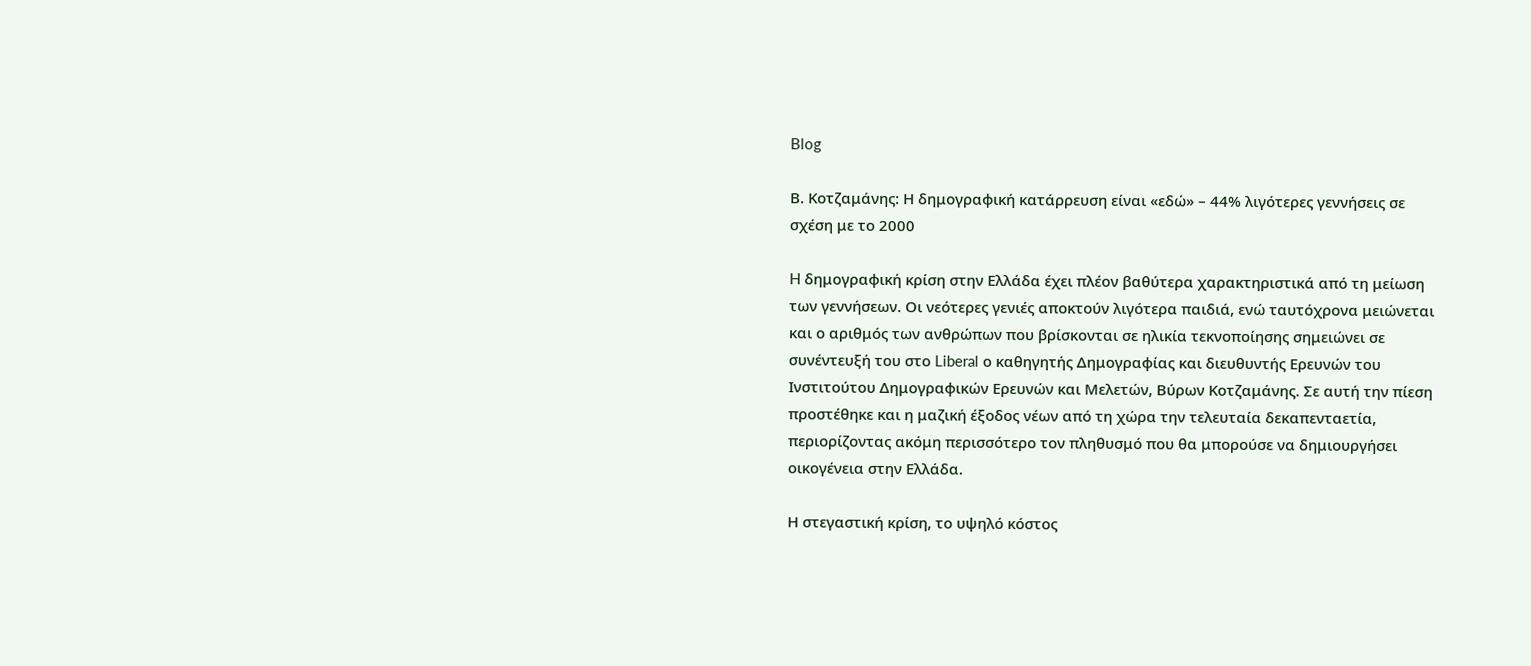Blog

Β. Κοτζαμάνης: Η δημογραφική κατάρρευση είναι «εδώ» – 44% λιγότερες γεννήσεις σε σχέση με το 2000

H δημογραφική κρίση στην Ελλάδα έχει πλέον βαθύτερα χαρακτηριστικά από τη μείωση των γεννήσεων. Οι νεότερες γενιές αποκτούν λιγότερα παιδιά, ενώ ταυτόχρονα μειώνεται και ο αριθμός των ανθρώπων που βρίσκονται σε ηλικία τεκνοποίησης σημειώνει σε συνέντευξή του στο Liberal ο καθηγητής Δημογραφίας και διευθυντής Ερευνών του Ινστιτούτου Δημογραφικών Ερευνών και Μελετών, Βύρων Κοτζαμάνης. Σε αυτή την πίεση προστέθηκε και η μαζική έξοδος νέων από τη χώρα την τελευταία δεκαπενταετία, περιορίζοντας ακόμη περισσότερο τον πληθυσμό που θα μπορούσε να δημιουργήσει οικογένεια στην Ελλάδα.

Η στεγαστική κρίση, το υψηλό κόστος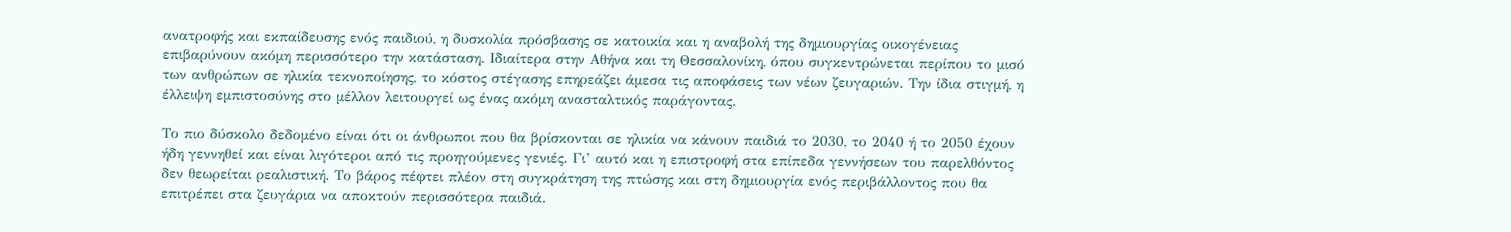ανατροφής και εκπαίδευσης ενός παιδιού, η δυσκολία πρόσβασης σε κατοικία και η αναβολή της δημιουργίας οικογένειας επιβαρύνουν ακόμη περισσότερο την κατάσταση. Ιδιαίτερα στην Αθήνα και τη Θεσσαλονίκη, όπου συγκεντρώνεται περίπου το μισό των ανθρώπων σε ηλικία τεκνοποίησης, το κόστος στέγασης επηρεάζει άμεσα τις αποφάσεις των νέων ζευγαριών. Την ίδια στιγμή, η έλλειψη εμπιστοσύνης στο μέλλον λειτουργεί ως ένας ακόμη ανασταλτικός παράγοντας.

Το πιο δύσκολο δεδομένο είναι ότι οι άνθρωποι που θα βρίσκονται σε ηλικία να κάνουν παιδιά το 2030, το 2040 ή το 2050 έχουν ήδη γεννηθεί και είναι λιγότεροι από τις προηγούμενες γενιές. Γι’ αυτό και η επιστροφή στα επίπεδα γεννήσεων του παρελθόντος δεν θεωρείται ρεαλιστική. Το βάρος πέφτει πλέον στη συγκράτηση της πτώσης και στη δημιουργία ενός περιβάλλοντος που θα επιτρέπει στα ζευγάρια να αποκτούν περισσότερα παιδιά.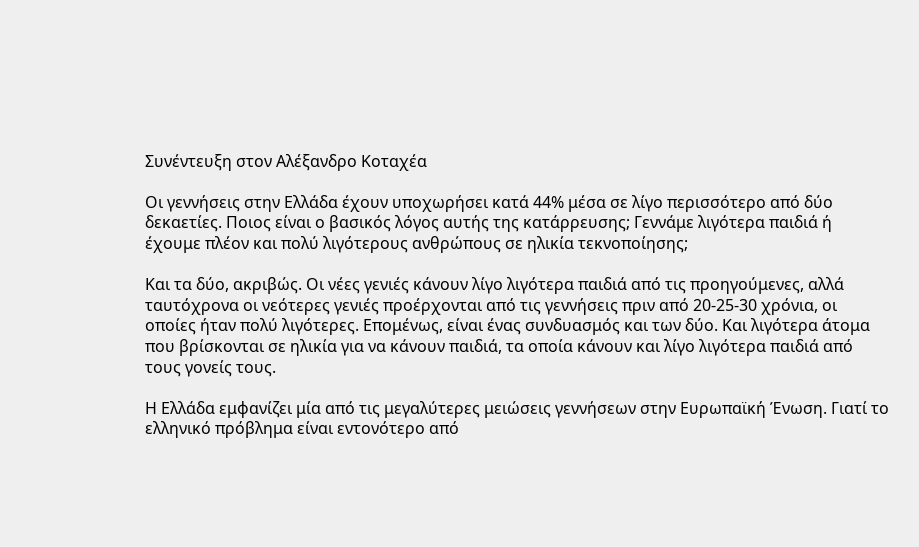Συνέντευξη στον Αλέξανδρο Κοταχέα

Οι γεννήσεις στην Ελλάδα έχουν υποχωρήσει κατά 44% μέσα σε λίγο περισσότερο από δύο δεκαετίες. Ποιος είναι ο βασικός λόγος αυτής της κατάρρευσης; Γεννάμε λιγότερα παιδιά ή έχουμε πλέον και πολύ λιγότερους ανθρώπους σε ηλικία τεκνοποίησης;

Και τα δύο, ακριβώς. Οι νέες γενιές κάνουν λίγο λιγότερα παιδιά από τις προηγούμενες, αλλά ταυτόχρονα οι νεότερες γενιές προέρχονται από τις γεννήσεις πριν από 20-25-30 χρόνια, οι οποίες ήταν πολύ λιγότερες. Επομένως, είναι ένας συνδυασμός και των δύο. Και λιγότερα άτομα που βρίσκονται σε ηλικία για να κάνουν παιδιά, τα οποία κάνουν και λίγο λιγότερα παιδιά από τους γονείς τους.

Η Ελλάδα εμφανίζει μία από τις μεγαλύτερες μειώσεις γεννήσεων στην Ευρωπαϊκή Ένωση. Γιατί το ελληνικό πρόβλημα είναι εντονότερο από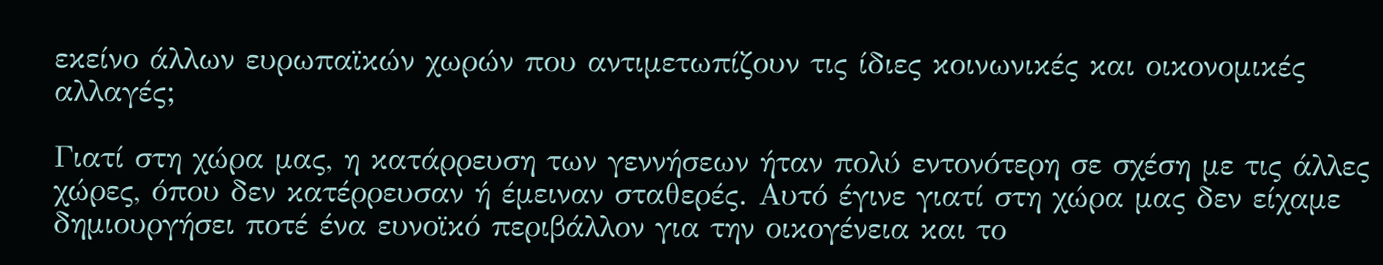εκείνο άλλων ευρωπαϊκών χωρών που αντιμετωπίζουν τις ίδιες κοινωνικές και οικονομικές αλλαγές;

Γιατί στη χώρα μας, η κατάρρευση των γεννήσεων ήταν πολύ εντονότερη σε σχέση με τις άλλες χώρες, όπου δεν κατέρρευσαν ή έμειναν σταθερές. Αυτό έγινε γιατί στη χώρα μας δεν είχαμε δημιουργήσει ποτέ ένα ευνοϊκό περιβάλλον για την οικογένεια και το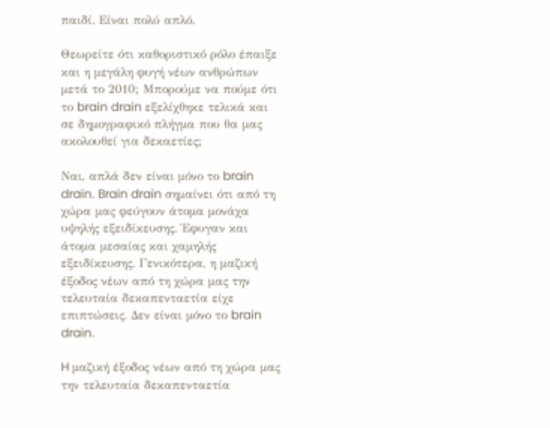παιδί. Είναι πολύ απλό.

Θεωρείτε ότι καθοριστικό ρόλο έπαιξε και η μεγάλη φυγή νέων ανθρώπων μετά το 2010; Μπορούμε να πούμε ότι το brain drain εξελίχθηκε τελικά και σε δημογραφικό πλήγμα που θα μας ακολουθεί για δεκαετίες;

Ναι, απλά δεν είναι μόνο το brain drain. Brain drain σημαίνει ότι από τη χώρα μας φεύγουν άτομα μονάχα υψηλής εξειδίκευσης. Έφυγαν και άτομα μεσαίας και χαμηλής εξειδίκευσης. Γενικότερα, η μαζική έξοδος νέων από τη χώρα μας την τελευταία δεκαπενταετία είχε επιπτώσεις. Δεν είναι μόνο το brain drain.

H μαζική έξοδος νέων από τη χώρα μας την τελευταία δεκαπενταετία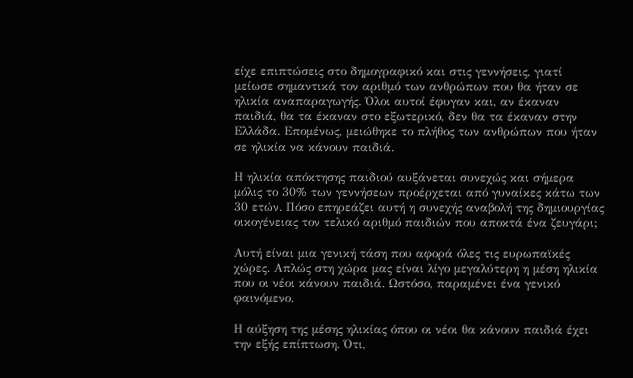είχε επιπτώσεις στο δημογραφικό και στις γεννήσεις, γιατί μείωσε σημαντικά τον αριθμό των ανθρώπων που θα ήταν σε ηλικία αναπαραγωγής. Όλοι αυτοί έφυγαν και, αν έκαναν παιδιά, θα τα έκαναν στο εξωτερικό, δεν θα τα έκαναν στην Ελλάδα. Επομένως, μειώθηκε το πλήθος των ανθρώπων που ήταν σε ηλικία να κάνουν παιδιά.

Η ηλικία απόκτησης παιδιού αυξάνεται συνεχώς και σήμερα μόλις το 30% των γεννήσεων προέρχεται από γυναίκες κάτω των 30 ετών. Πόσο επηρεάζει αυτή η συνεχής αναβολή της δημιουργίας οικογένειας τον τελικό αριθμό παιδιών που αποκτά ένα ζευγάρι;

Αυτή είναι μια γενική τάση που αφορά όλες τις ευρωπαϊκές χώρες. Απλώς στη χώρα μας είναι λίγο μεγαλύτερη η μέση ηλικία που οι νέοι κάνουν παιδιά. Ωστόσο, παραμένει ένα γενικό φαινόμενο.

Η αύξηση της μέσης ηλικίας όπου οι νέοι θα κάνουν παιδιά έχει την εξής επίπτωση. Ότι,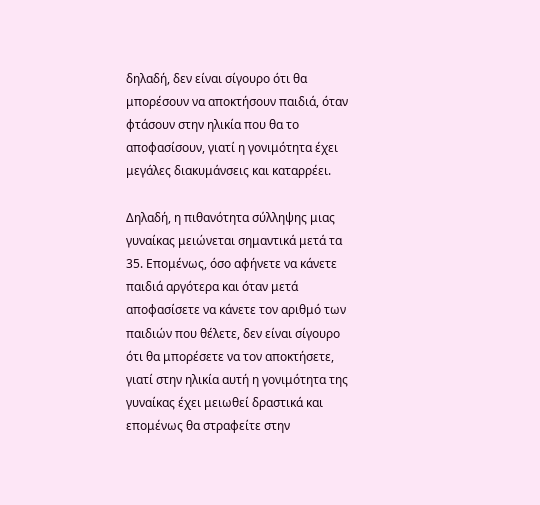δηλαδή, δεν είναι σίγουρο ότι θα μπορέσουν να αποκτήσουν παιδιά, όταν φτάσουν στην ηλικία που θα το αποφασίσουν, γιατί η γονιμότητα έχει μεγάλες διακυμάνσεις και καταρρέει.

Δηλαδή, η πιθανότητα σύλληψης μιας γυναίκας μειώνεται σημαντικά μετά τα 35. Επομένως, όσο αφήνετε να κάνετε παιδιά αργότερα και όταν μετά αποφασίσετε να κάνετε τον αριθμό των παιδιών που θέλετε, δεν είναι σίγουρο ότι θα μπορέσετε να τον αποκτήσετε, γιατί στην ηλικία αυτή η γονιμότητα της γυναίκας έχει μειωθεί δραστικά και επομένως θα στραφείτε στην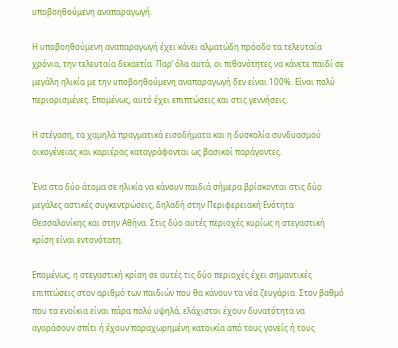υποβοηθούμενη αναπαραγωγή.

Η υποβοηθούμενη αναπαραγωγή έχει κάνει αλματώδη πρόοδο τα τελευταία χρόνια, την τελευταία δεκαετία. Παρ’ όλα αυτά, οι πιθανότητες να κάνετε παιδί σε μεγάλη ηλικία με την υποβοηθούμενη αναπαραγωγή δεν είναι 100%. Είναι πολύ περιορισμένες. Επομένως, αυτό έχει επιπτώσεις και στις γεννήσεις.

Η στέγαση, τα χαμηλά πραγματικά εισοδήματα και η δυσκολία συνδυασμού οικογένειας και καριέρας καταγράφονται ως βασικοί παράγοντες.

Ένα στα δύο άτομα σε ηλικία να κάνουν παιδιά σήμερα βρίσκονται στις δύο μεγάλες αστικές συγκεντρώσεις, δηλαδή στην Περιφερειακή Ενότητα Θεσσαλονίκης και στην Αθήνα. Στις δύο αυτές περιοχές κυρίως η στεγαστική κρίση είναι εντονότατη.

Επομένως, η στεγαστική κρίση σε αυτές τις δύο περιοχές έχει σημαντικές επιπτώσεις στον αριθμό των παιδιών που θα κάνουν τα νέα ζευγάρια. Στον βαθμό που τα ενοίκια είναι πάρα πολύ υψηλά, ελάχιστοι έχουν δυνατότητα να αγοράσουν σπίτι ή έχουν παραχωρημένη κατοικία από τους γονείς ή τους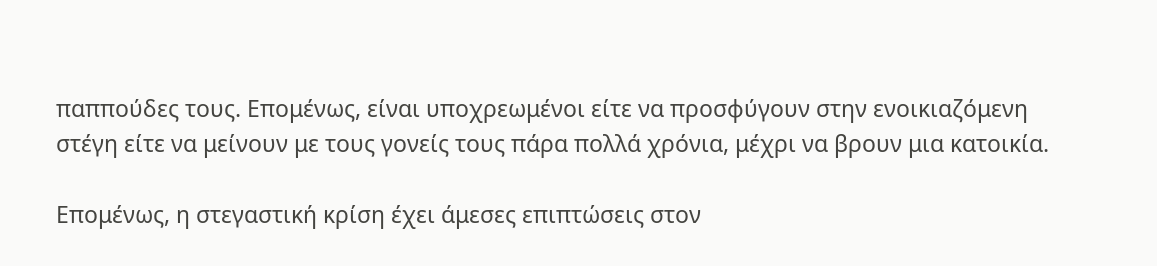παππούδες τους. Επομένως, είναι υποχρεωμένοι είτε να προσφύγουν στην ενοικιαζόμενη στέγη είτε να μείνουν με τους γονείς τους πάρα πολλά χρόνια, μέχρι να βρουν μια κατοικία.

Επομένως, η στεγαστική κρίση έχει άμεσες επιπτώσεις στον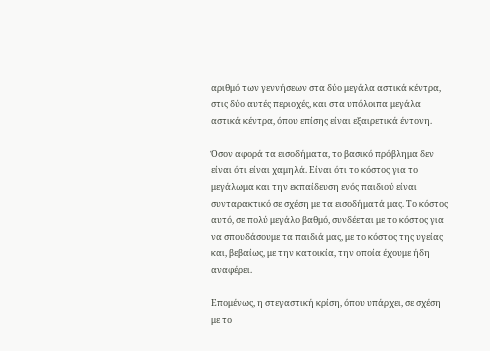αριθμό των γεννήσεων στα δύο μεγάλα αστικά κέντρα, στις δύο αυτές περιοχές, και στα υπόλοιπα μεγάλα αστικά κέντρα, όπου επίσης είναι εξαιρετικά έντονη.

Όσον αφορά τα εισοδήματα, το βασικό πρόβλημα δεν είναι ότι είναι χαμηλά. Είναι ότι το κόστος για το μεγάλωμα και την εκπαίδευση ενός παιδιού είναι συνταρακτικό σε σχέση με τα εισοδήματά μας. Το κόστος αυτό, σε πολύ μεγάλο βαθμό, συνδέεται με το κόστος για να σπουδάσουμε τα παιδιά μας, με το κόστος της υγείας και, βεβαίως, με την κατοικία, την οποία έχουμε ήδη αναφέρει.

Επομένως, η στεγαστική κρίση, όπου υπάρχει, σε σχέση με το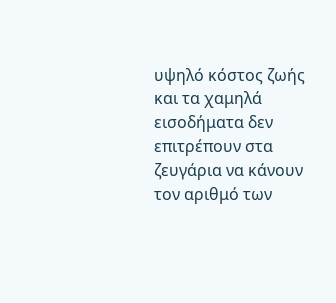υψηλό κόστος ζωής και τα χαμηλά εισοδήματα δεν επιτρέπουν στα ζευγάρια να κάνουν τον αριθμό των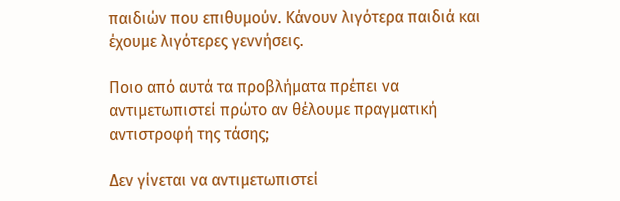παιδιών που επιθυμούν. Κάνουν λιγότερα παιδιά και έχουμε λιγότερες γεννήσεις.

Ποιο από αυτά τα προβλήματα πρέπει να αντιμετωπιστεί πρώτο αν θέλουμε πραγματική αντιστροφή της τάσης;

Δεν γίνεται να αντιμετωπιστεί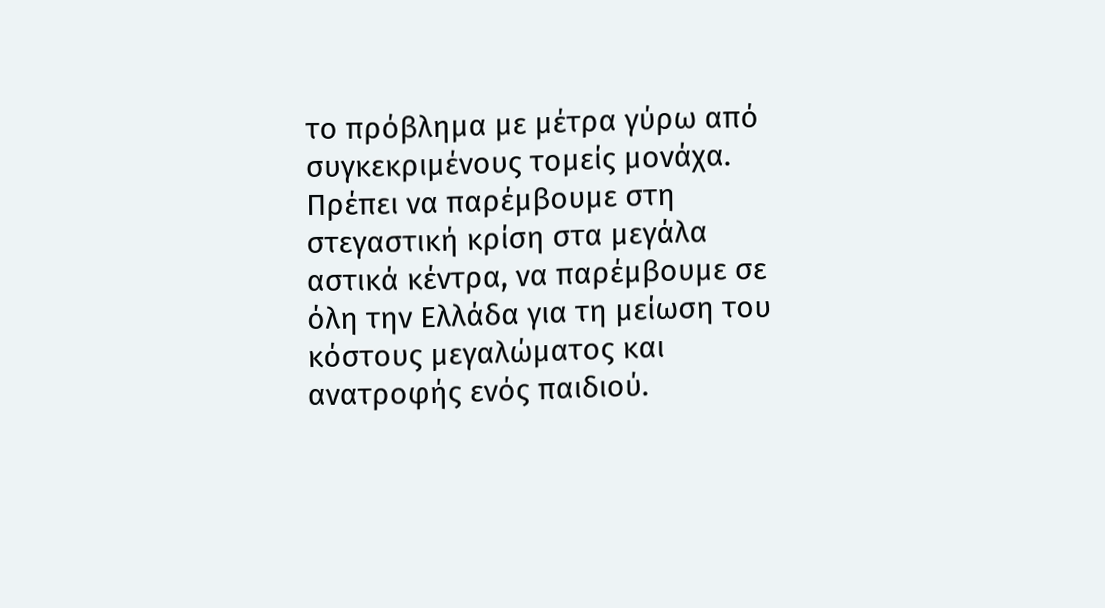το πρόβλημα με μέτρα γύρω από συγκεκριμένους τομείς μονάχα. Πρέπει να παρέμβουμε στη στεγαστική κρίση στα μεγάλα αστικά κέντρα, να παρέμβουμε σε όλη την Ελλάδα για τη μείωση του κόστους μεγαλώματος και ανατροφής ενός παιδιού.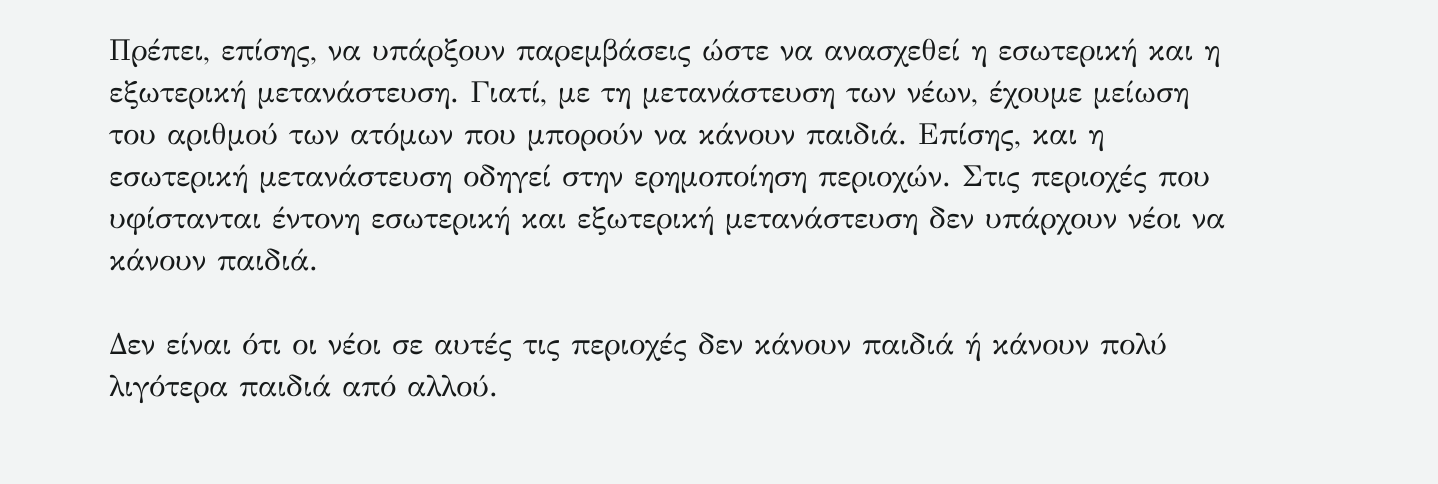Πρέπει, επίσης, να υπάρξουν παρεμβάσεις ώστε να ανασχεθεί η εσωτερική και η εξωτερική μετανάστευση. Γιατί, με τη μετανάστευση των νέων, έχουμε μείωση του αριθμού των ατόμων που μπορούν να κάνουν παιδιά. Επίσης, και η εσωτερική μετανάστευση οδηγεί στην ερημοποίηση περιοχών. Στις περιοχές που υφίστανται έντονη εσωτερική και εξωτερική μετανάστευση δεν υπάρχουν νέοι να κάνουν παιδιά.

Δεν είναι ότι οι νέοι σε αυτές τις περιοχές δεν κάνουν παιδιά ή κάνουν πολύ λιγότερα παιδιά από αλλού.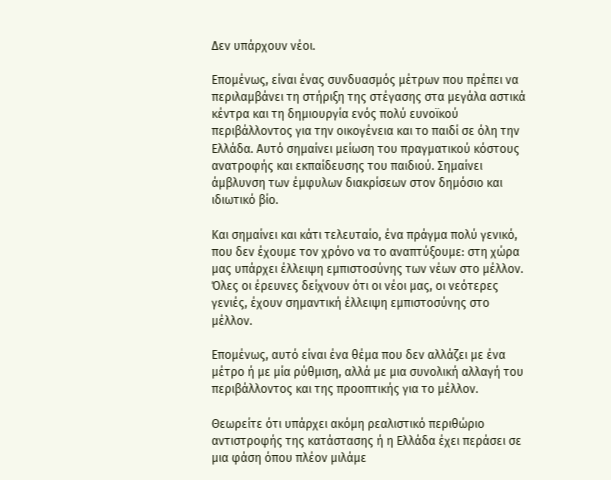Δεν υπάρχουν νέοι.

Επομένως, είναι ένας συνδυασμός μέτρων που πρέπει να περιλαμβάνει τη στήριξη της στέγασης στα μεγάλα αστικά κέντρα και τη δημιουργία ενός πολύ ευνοϊκού περιβάλλοντος για την οικογένεια και το παιδί σε όλη την Ελλάδα. Αυτό σημαίνει μείωση του πραγματικού κόστους ανατροφής και εκπαίδευσης του παιδιού. Σημαίνει άμβλυνση των έμφυλων διακρίσεων στον δημόσιο και ιδιωτικό βίο.

Και σημαίνει και κάτι τελευταίο, ένα πράγμα πολύ γενικό, που δεν έχουμε τον χρόνο να το αναπτύξουμε: στη χώρα μας υπάρχει έλλειψη εμπιστοσύνης των νέων στο μέλλον. Όλες οι έρευνες δείχνουν ότι οι νέοι μας, οι νεότερες γενιές, έχουν σημαντική έλλειψη εμπιστοσύνης στο μέλλον.

Επομένως, αυτό είναι ένα θέμα που δεν αλλάζει με ένα μέτρο ή με μία ρύθμιση, αλλά με μια συνολική αλλαγή του περιβάλλοντος και της προοπτικής για το μέλλον.

Θεωρείτε ότι υπάρχει ακόμη ρεαλιστικό περιθώριο αντιστροφής της κατάστασης ή η Ελλάδα έχει περάσει σε μια φάση όπου πλέον μιλάμε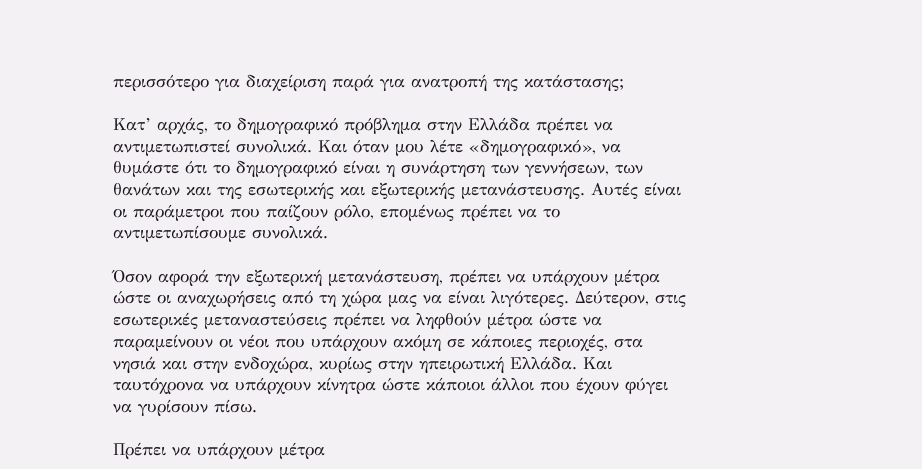περισσότερο για διαχείριση παρά για ανατροπή της κατάστασης;

Κατ’ αρχάς, το δημογραφικό πρόβλημα στην Ελλάδα πρέπει να αντιμετωπιστεί συνολικά. Και όταν μου λέτε «δημογραφικό», να θυμάστε ότι το δημογραφικό είναι η συνάρτηση των γεννήσεων, των θανάτων και της εσωτερικής και εξωτερικής μετανάστευσης. Αυτές είναι οι παράμετροι που παίζουν ρόλο, επομένως πρέπει να το αντιμετωπίσουμε συνολικά.

Όσον αφορά την εξωτερική μετανάστευση, πρέπει να υπάρχουν μέτρα ώστε οι αναχωρήσεις από τη χώρα μας να είναι λιγότερες. Δεύτερον, στις εσωτερικές μεταναστεύσεις πρέπει να ληφθούν μέτρα ώστε να παραμείνουν οι νέοι που υπάρχουν ακόμη σε κάποιες περιοχές, στα νησιά και στην ενδοχώρα, κυρίως στην ηπειρωτική Ελλάδα. Και ταυτόχρονα να υπάρχουν κίνητρα ώστε κάποιοι άλλοι που έχουν φύγει να γυρίσουν πίσω.

Πρέπει να υπάρχουν μέτρα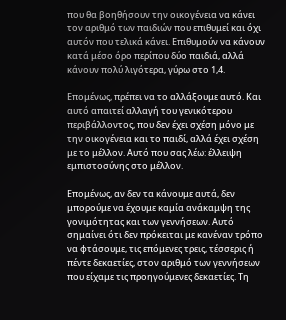που θα βοηθήσουν την οικογένεια να κάνει τον αριθμό των παιδιών που επιθυμεί και όχι αυτόν που τελικά κάνει. Επιθυμούν να κάνουν κατά μέσο όρο περίπου δύο παιδιά, αλλά κάνουν πολύ λιγότερα, γύρω στο 1,4.

Επομένως, πρέπει να το αλλάξουμε αυτό. Και αυτό απαιτεί αλλαγή του γενικότερου περιβάλλοντος, που δεν έχει σχέση μόνο με την οικογένεια και το παιδί, αλλά έχει σχέση με το μέλλον. Αυτό που σας λέω: έλλειψη εμπιστοσύνης στο μέλλον.

Επομένως, αν δεν τα κάνουμε αυτά, δεν μπορούμε να έχουμε καμία ανάκαμψη της γονιμότητας και των γεννήσεων. Αυτό σημαίνει ότι δεν πρόκειται με κανέναν τρόπο να φτάσουμε, τις επόμενες τρεις, τέσσερις ή πέντε δεκαετίες, στον αριθμό των γεννήσεων που είχαμε τις προηγούμενες δεκαετίες. Τη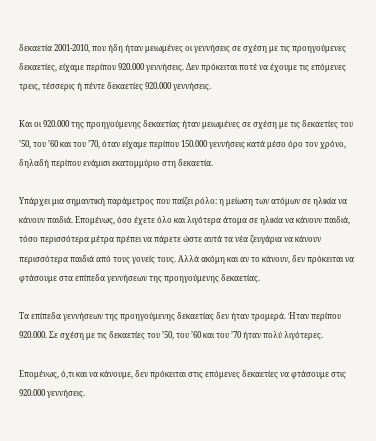δεκαετία 2001-2010, που ήδη ήταν μειωμένες οι γεννήσεις σε σχέση με τις προηγούμενες δεκαετίες, είχαμε περίπου 920.000 γεννήσεις. Δεν πρόκειται ποτέ να έχουμε τις επόμενες τρεις, τέσσερις ή πέντε δεκαετίες 920.000 γεννήσεις.

Και οι 920.000 της προηγούμενης δεκαετίας ήταν μειωμένες σε σχέση με τις δεκαετίες του ’50, του ’60 και του ’70, όταν είχαμε περίπου 150.000 γεννήσεις κατά μέσο όρο τον χρόνο, δηλαδή περίπου ενάμισι εκατομμύριο στη δεκαετία.

Υπάρχει μια σημαντική παράμετρος που παίζει ρόλο: η μείωση των ατόμων σε ηλικία να κάνουν παιδιά. Επομένως, όσο έχετε όλο και λιγότερα άτομα σε ηλικία να κάνουν παιδιά, τόσο περισσότερα μέτρα πρέπει να πάρετε ώστε αυτά τα νέα ζευγάρια να κάνουν περισσότερα παιδιά από τους γονείς τους. Αλλά ακόμη και αν το κάνουν, δεν πρόκειται να φτάσουμε στα επίπεδα γεννήσεων της προηγούμενης δεκαετίας.

Τα επίπεδα γεννήσεων της προηγούμενης δεκαετίας δεν ήταν τρομερά. Ήταν περίπου 920.000. Σε σχέση με τις δεκαετίες του ’50, του ’60 και του ’70 ήταν πολύ λιγότερες.

Επομένως, ό,τι και να κάνουμε, δεν πρόκειται στις επόμενες δεκαετίες να φτάσουμε στις 920.000 γεννήσεις.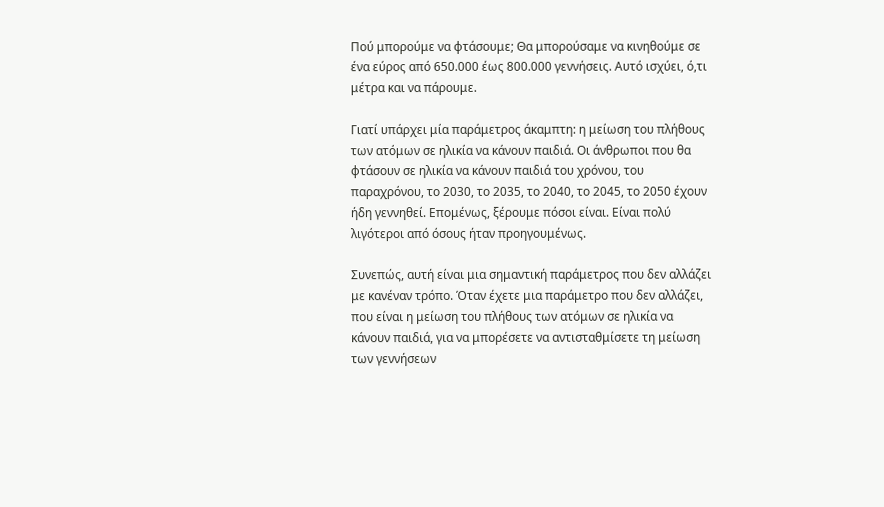Πού μπορούμε να φτάσουμε; Θα μπορούσαμε να κινηθούμε σε ένα εύρος από 650.000 έως 800.000 γεννήσεις. Αυτό ισχύει, ό,τι μέτρα και να πάρουμε.

Γιατί υπάρχει μία παράμετρος άκαμπτη: η μείωση του πλήθους των ατόμων σε ηλικία να κάνουν παιδιά. Οι άνθρωποι που θα φτάσουν σε ηλικία να κάνουν παιδιά του χρόνου, του παραχρόνου, το 2030, το 2035, το 2040, το 2045, το 2050 έχουν ήδη γεννηθεί. Επομένως, ξέρουμε πόσοι είναι. Είναι πολύ λιγότεροι από όσους ήταν προηγουμένως.

Συνεπώς, αυτή είναι μια σημαντική παράμετρος που δεν αλλάζει με κανέναν τρόπο. Όταν έχετε μια παράμετρο που δεν αλλάζει, που είναι η μείωση του πλήθους των ατόμων σε ηλικία να κάνουν παιδιά, για να μπορέσετε να αντισταθμίσετε τη μείωση των γεννήσεων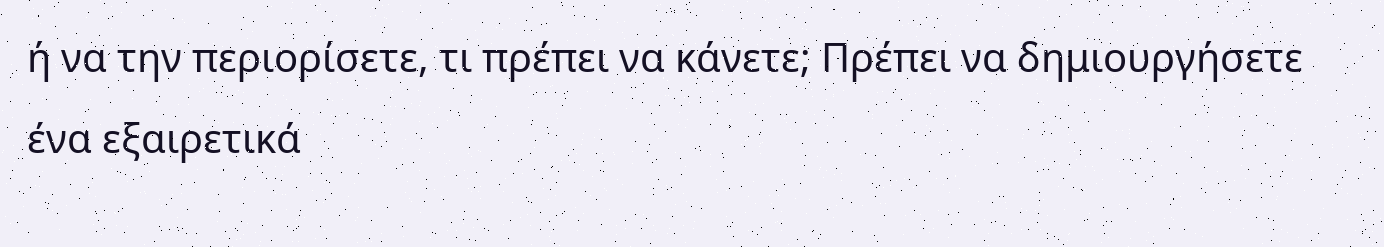ή να την περιορίσετε, τι πρέπει να κάνετε; Πρέπει να δημιουργήσετε ένα εξαιρετικά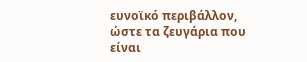ευνοϊκό περιβάλλον, ώστε τα ζευγάρια που είναι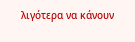λιγότερα να κάνουν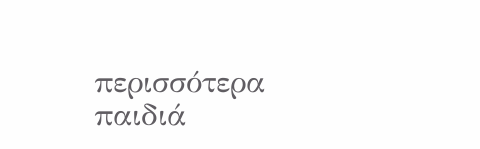περισσότερα παιδιά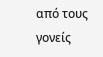από τους γονείς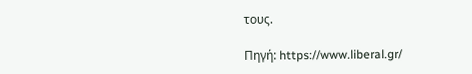τους.

Πηγή: https://www.liberal.gr/